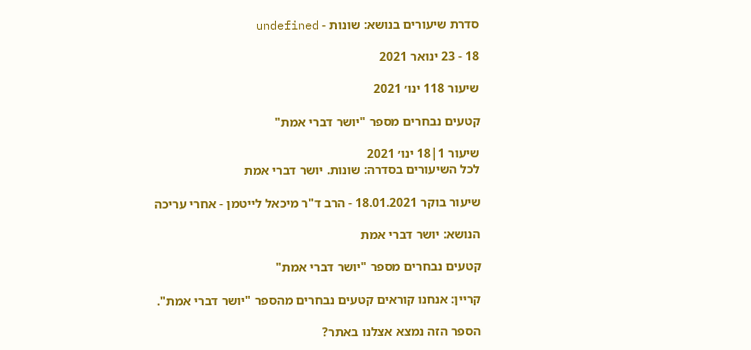סדרת שיעורים בנושא: שונות - undefined

18 - 23 ינואר 2021

שיעור 118 ינו׳ 2021

קטעים נבחרים מספר "יושר דברי אמת"

שיעור 1|18 ינו׳ 2021
לכל השיעורים בסדרה: שונות. יושר דברי אמת

שיעור בוקר 18.01.2021 - הרב ד"ר מיכאל לייטמן - אחרי עריכה

הנושא: יושר דברי אמת

קטעים נבחרים מספר "יושר דברי אמת"

קריין: אנחנו קוראים קטעים נבחרים מהספר "יושר דברי אמת".

הספר הזה נמצא אצלנו באתר?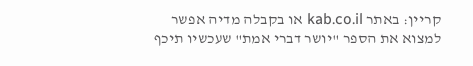קריין: באתר kab.co.il או בקבלה מדיה אפשר למצוא את הספר "יושר דברי אמת" שעכשיו תיכף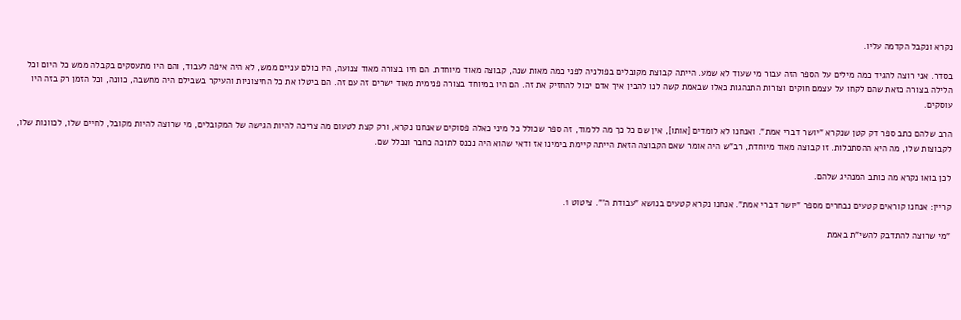נקרא ונקבל הקדמה עליו.

בסדר. אני רוצה להגיד כמה מילים על הספר הזה עבור מי שעוד לא שמע. הייתה קבוצת מקובלים בפולניה לפני כמה מאות שנה, קבוצה מאוד מיוחדת. הם חיו בצורה מאוד צנועה, היו כולם עניים ממש, לא היה איפה לעבוד, והם היו מתעסקים בקבלה ממש כל היום וכל הלילה בצורה כזאת שהם לקחו על עצמם חוקים וצורות התנהגות כאלו שבאמת קשה לנו להבין איך אדם יכול להחזיק את זה. הם היו במיוחד בצורה פנימית מאוד ישרים זה עם זה. הם ביטלו את כל החיצוניות והעיקר בשבילם היה מחשבה, כוונה, וכל הזמן רק בזה היו עוסקים.

הרב שלהם כתב ספר דק קטן שנקרא "יושר דברי אמת". ואנחנו לא לומדים [אותו], אין שם כל כך מה ללמוד, זה ספר שכולל כל מיני כאלה פסוקים שאנחנו נקרא, ורק קצת לטעום מה צריכה להיות הגישה של המקובלים, מי שרוצה להיות מקובל, לחיים שלו, לכוונות שלו, לקבוצות שלו, מה היא ההסתכלות. זו קבוצה מאוד מיוחדת, רב"ש היה אומר שאם הקבוצה הזאת הייתה קיימת בימינו אז ודאי שהוא היה נכנס לתוכה כחבר ונכלל שם.

לכן בואו נקרא מה כותב המנהיג שלהם.

קריין: אנחנו קוראים קטעים נבחרים מספר "יושר דברי אמת". אנחנו נקרא קטעים בנושא "עבודת ה'". ציטוט 1.

"מי שרוצה להתדבק להשי"ת באמת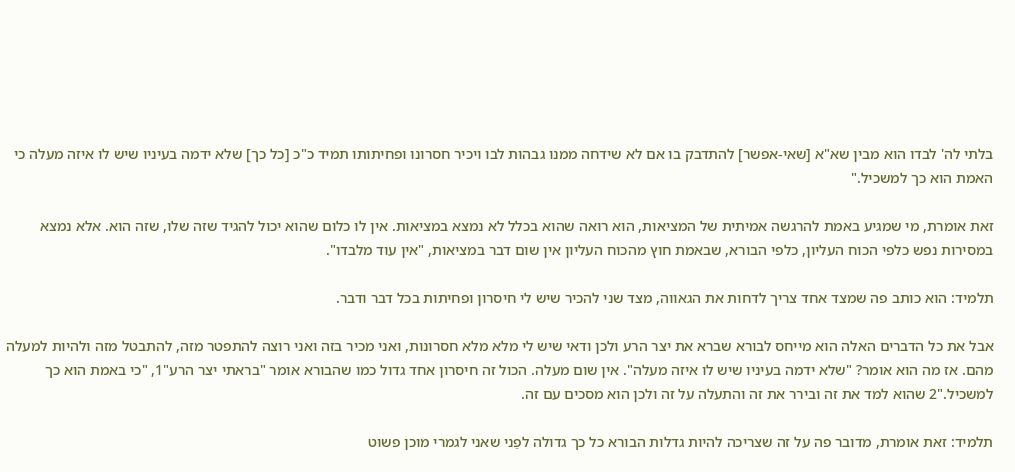בלתי לה' לבדו הוא מבין שא"א [שאי-אפשר] להתדבק בו אם לא שידחה ממנו גבהות לבו ויכיר חסרונו ופחיתותו תמיד כ"כ [כל כך] שלא ידמה בעיניו שיש לו איזה מעלה כי האמת הוא כך למשכיל."

זאת אומרת, מי שמגיע באמת להרגשה אמיתית של המציאות, הוא רואה שהוא בכלל לא נמצא במציאות. אין לו כלום שהוא יכול להגיד שזה שלו, שזה הוא. אלא נמצא במסירות נפש כלפי הכוח העליון, כלפי הבורא, שבאמת חוץ מהכוח העליון אין שום דבר במציאות, "אין עוד מלבדו".

תלמיד: הוא כותב פה שמצד אחד צריך לדחות את הגאווה, מצד שני להכיר שיש לי חיסרון ופחיתות בכל דבר ודבר.

אבל את כל הדברים האלה הוא מייחס לבורא שברא את יצר הרע ולכן ודאי שיש לי מלא מלא חסרונות, ואני מכיר בזה ואני רוצה להתפטר מזה, להתבטל מזה ולהיות למעלה מהם. אז מה הוא אומר? "שלא ידמה בעיניו שיש לו איזה מעלה". אין שום מעלה. הכול זה חיסרון אחד גדול כמו שהבורא אומר "בראתי יצר הרע"1, "כי באמת הוא כך למשכיל."2 שהוא למד את זה ובירר את זה והתעלה על זה ולכן הוא מסכים עם זה.

תלמיד: זאת אומרת, מדובר פה על זה שצריכה להיות גדלות הבורא כל כך גדולה לפַני שאני לגמרי מוכן פשוט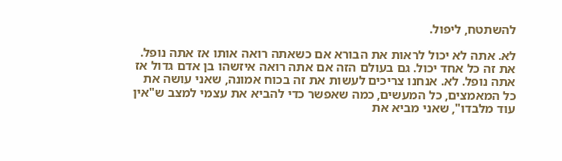להשתטח, ליפול.

לא. אתה לא יכול לראות את הבורא אם כשאתה רואה אותו אז אתה נופל. את זה כל אחד יכול. גם בעולם הזה אם אתה רואה איזשהו בן אדם גדול אז אתה נופל. לא. אנחנו צריכים לעשות את זה בכוח אמונה, שאני עושה את כל המאמצים, כל המעשים, כמה שאפשר כדי להביא את עצמי למצב ש"אין עוד מלבדו", שאני מביא את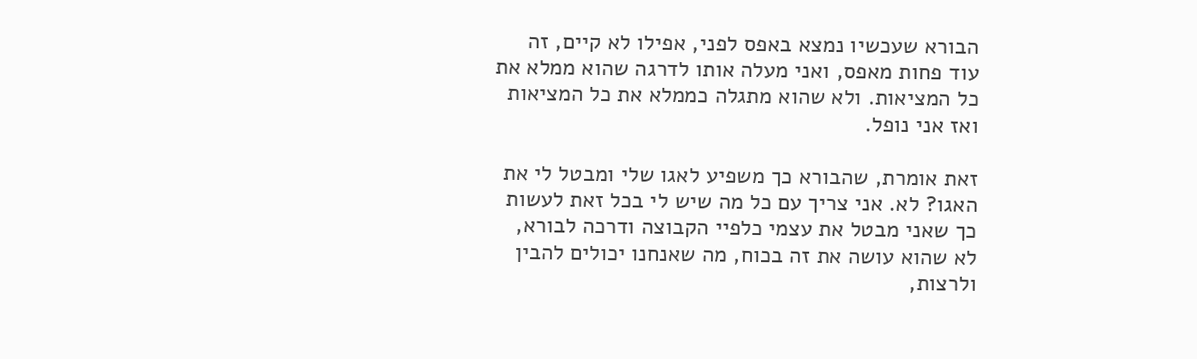הבורא שעכשיו נמצא באפס לפני, אפילו לא קיים, זה עוד פחות מאפס, ואני מעלה אותו לדרגה שהוא ממלא את כל המציאות. ולא שהוא מתגלה כממלא את כל המציאות ואז אני נופל.

זאת אומרת, שהבורא כך משפיע לאגו שלי ומבטל לי את האגו? לא. אני צריך עם כל מה שיש לי בכל זאת לעשות כך שאני מבטל את עצמי כלפיי הקבוצה ודרכה לבורא, לא שהוא עושה את זה בכוח, מה שאנחנו יכולים להבין ולרצות,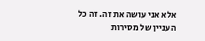אלא אני עושה את זה. זה כל העניין של מסירות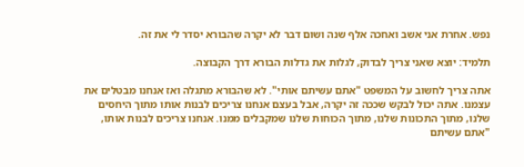נפש. אחרת אני אשב ואחכה אלף שנה ושום דבר לא יקרה שהבורא יסדר לי את זה.

תלמיד: יוצא שאני צריך לבדוק, לגלות את גדלות הבורא דרך הקבוצה.

אתה צריך לחשוב על המשפט "אתם עשיתם אותי". לא שהבורא מתגלה ואז אנחנו מבטלים את עצמנו. אתה יכול לבקש שככה זה יקרה, אבל בעצם אנחנו צריכים לבנות אותו מתוך היחסים שלנו, מתוך התכונות שלנו, מתוך הכוחות שלנו שמקבלים ממנו. אנחנו צריכים לבנות אותו, "אתם עשיתם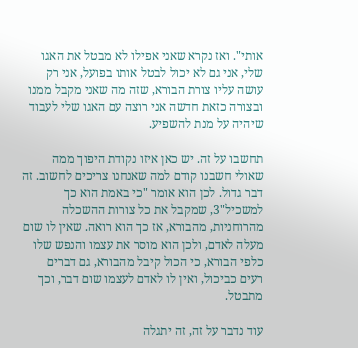אותי". ואז נקרא שאני אפילו לא מבטל את האגו שלי, אני גם לא יכול לבטל אותו בפועל, אני רק עושה עליו צורת הבורא, שזה מה שאני מקבל ממנו ובצורה כזאת חדשה אני רוצה עם האגו שלי לעבוד שיהיה על מנת להשפיע.

תחשבו על זה. יש כאן איזו נקודת היפוך ממה שאולי חשבנו קודם למה שאנחנו צריכים לחשוב. זה דבר גדול. לכן הוא אומר "כי באמת הוא כך למשכיל"3, שמקבל את כל צורות ההשכלה מהרוחניות, מהבורא, אז כך הוא רואה. שאין לו שום מעלה לאדם, ולכן הוא מוסר את עצמו והנפש שלו כלפי הבורא, כי הכול קיבל מהבורא, גם דברים רעים כביכול, ואין לו לאדם לעצמו שום דבר, וכך מתבטל.

עוד נדבר על זה, זה יתגלה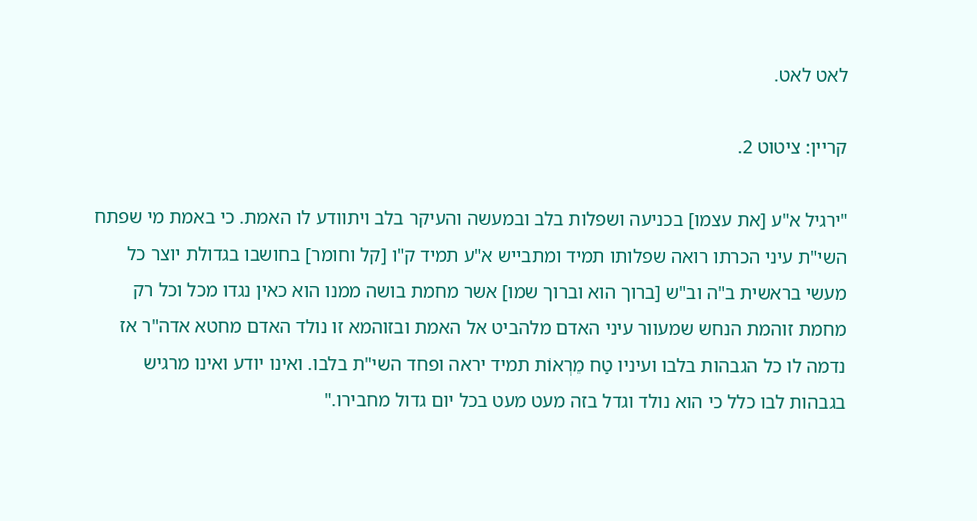לאט לאט.

קריין: ציטוט 2.

"ירגיל א"ע [את עצמו] בכניעה ושפלות בלב ובמעשה והעיקר בלב ויתוודע לו האמת. כי באמת מי שפתח השי"ת עיני הכרתו רואה שפלותו תמיד ומתבייש א"ע תמיד ק"ו [קל וחומר] בחושבו בגדולת יוצר כל מעשי בראשית ב"ה וב"ש [ברוך הוא וברוך שמו] אשר מחמת בושה ממנו הוא כאין נגדו מכל וכל רק מחמת זוהמת הנחש שמעוור עיני האדם מלהביט אל האמת ובזוהמא זו נולד האדם מחטא אדה"ר אז נדמה לו כל הגבהות בלבו ועיניו טַח מֵרְאוֹת תמיד יראה ופחד השי"ת בלבו. ואינו יודע ואינו מרגיש בגבהות לבו כלל כי הוא נולד וגדל בזה מעט מעט בכל יום גדול מחבירו."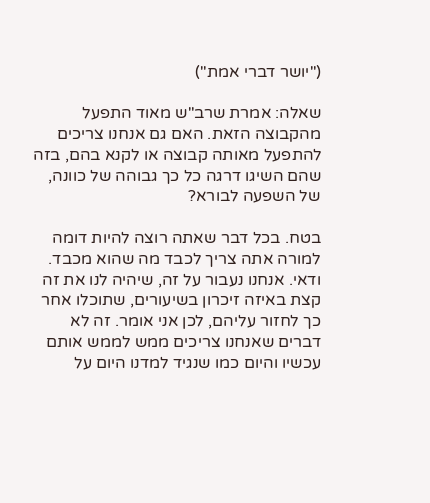("יושר דברי אמת")

שאלה: אמרת שרב"ש מאוד התפעל מהקבוצה הזאת. האם גם אנחנו צריכים להתפעל מאותה קבוצה או לקנא בהם, בזה שהם השיגו דרגה כל כך גבוהה של כוונה, של השפעה לבורא?

בטח. בכל דבר שאתה רוצה להיות דומה למורה אתה צריך לכבד מה שהוא מכבד. ודאי. אנחנו נעבור על זה, שיהיה לנו את זה קצת באיזה זיכרון בשיעורים, שתוכלו אחר כך לחזור עליהם, לכן אני אומר. זה לא דברים שאנחנו צריכים ממש לממש אותם עכשיו והיום כמו שנגיד למדנו היום על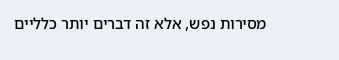מסירות נפש, אלא זה דברים יותר כלליים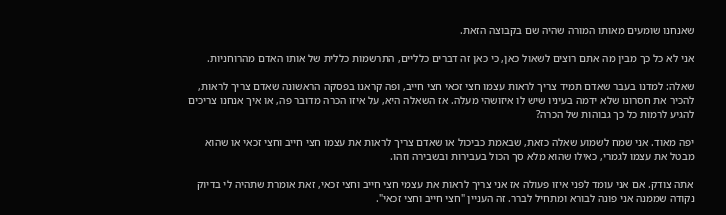שאנחנו שומעים מאותו המורה שהיה שם בקבוצה הזאת.

אני לא כל כך מבין מה אתם רוצים לשאול כאן, כי כאן זה דברים כלליים, התרשמות כללית של אותו האדם מהרוחניות.

שאלה: למדנו בעבר שאדם תמיד צריך לראות עצמו חצי זכאי חצי חייב, ופה קראנו בפסקה הראשונה שאדם צריך לראות, להכיר את חסרונו שלא ידמה בעיניו שיש לו איזושהי מעלה. אז השאלה היא, על איזו הכרה מדובר פה, או איך אנחנו צריכים להגיע לרמות כל כך גבוהות של הכרה?

יפה מאוד. אני שמח לשמוע שאלה כזאת, שבאמת כביכול או שאדם צריך לראות את עצמו חצי חייב וחצי זכאי או שהוא מבטל את עצמו לגמרי, כאילו שהוא מלא סך הכול בעבירות ובשבירה וזהו.

אתה צודק. אם אני עומד לפני איזו פעולה אז אני צריך לראות את עצמי חצי חייב וחצי זכאי, זאת אומרת שתהיה לי בדיוק נקודה שממנה אני פונה לבורא ומתחיל לברר. זה העניין "חצי חייב וחצי זכאי".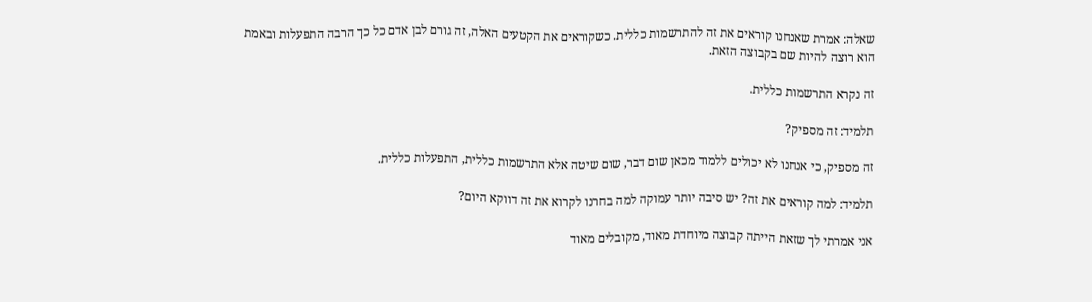שאלה: אמרת שאנחנו קוראים את זה להתרשמות כללית. כשקוראים את הקטעים האלה, זה גורם לבן אדם כל כך הרבה התפעלות ובאמת הוא רוצה להיות שם בקבוצה הזאת.

זה נקרא התרשמות כללית.

תלמיד: זה מספיק?

זה מספיק, כי אנחנו לא יכולים ללמוד מכאן שום דבר, שום שיטה אלא התרשמות כללית, התפעלות כללית.

תלמיד: למה קוראים את זה? יש סיבה יותר עמוקה למה בחרנו לקרוא את זה דווקא היום?

אני אמרתי לך שזאת הייתה קבוצה מיוחדת מאוד, מקובלים מאוד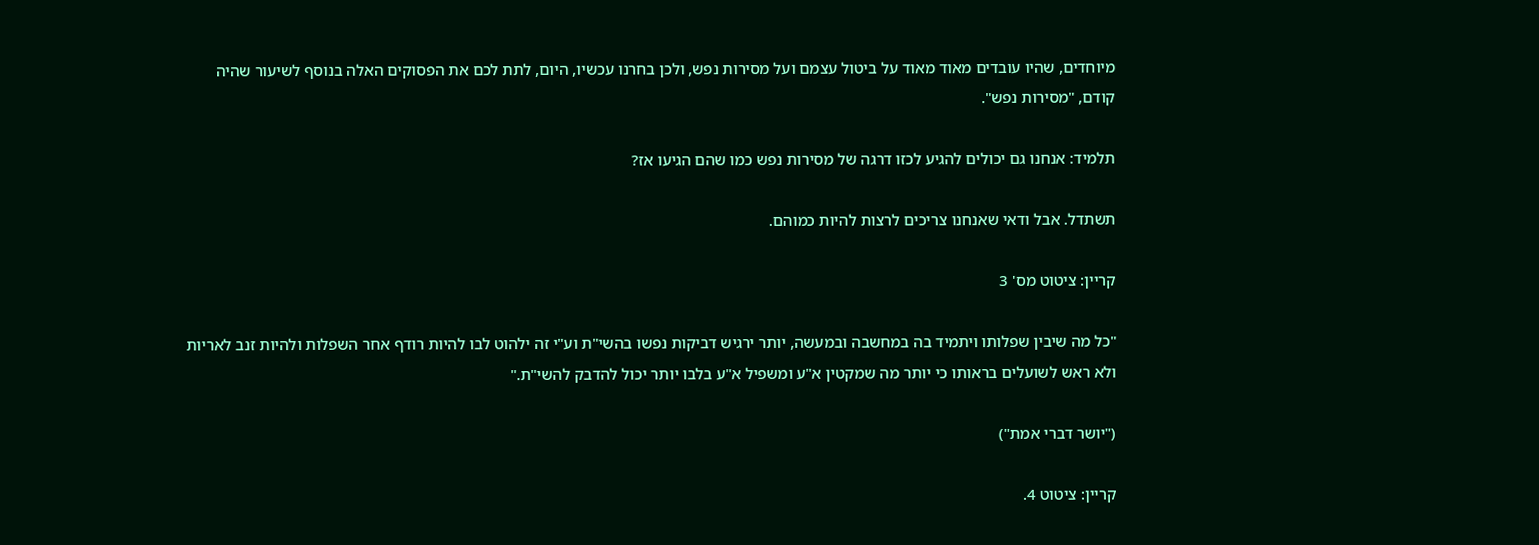מיוחדים, שהיו עובדים מאוד מאוד על ביטול עצמם ועל מסירות נפש, ולכן בחרנו עכשיו, היום, לתת לכם את הפסוקים האלה בנוסף לשיעור שהיה קודם, "מסירות נפש".

תלמיד: אנחנו גם יכולים להגיע לכזו דרגה של מסירות נפש כמו שהם הגיעו אז?

תשתדל. אבל ודאי שאנחנו צריכים לרצות להיות כמוהם.

קריין: ציטוט מס' 3

"כל מה שיבין שפלותו ויתמיד בה במחשבה ובמעשה, יותר ירגיש דביקות נפשו בהשי"ת וע"י זה ילהוט לבו להיות רודף אחר השפלות ולהיות זנב לאריות ולא ראש לשועלים בראותו כי יותר מה שמקטין א"ע ומשפיל א"ע בלבו יותר יכול להדבק להשי"ת."

("יושר דברי אמת")

קריין: ציטוט 4.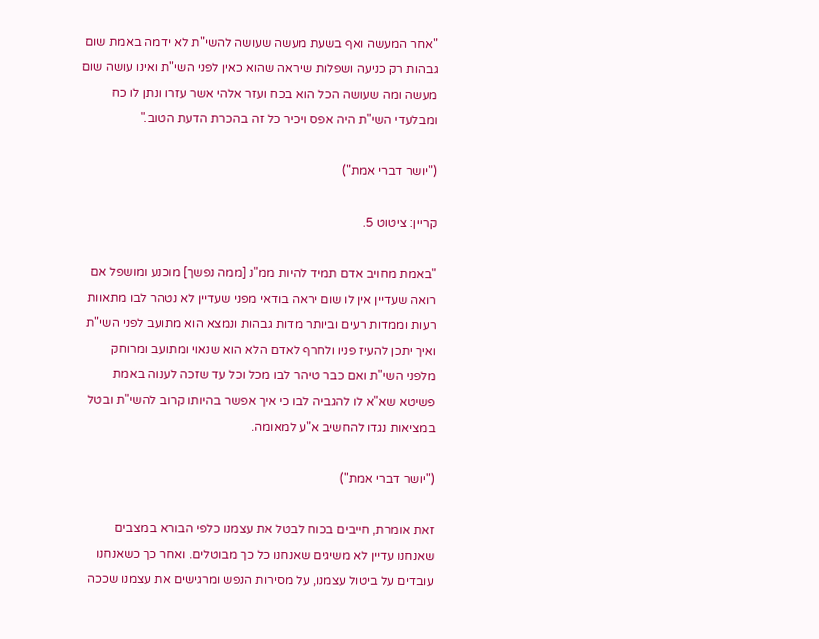"אחר המעשה ואף בשעת מעשה שעושה להשי"ת לא ידמה באמת שום גבהות רק כניעה ושפלות שיראה שהוא כאין לפני השי"ת ואינו עושה שום מעשה ומה שעושה הכל הוא בכח ועזר אלהי אשר עזרו ונתן לו כח ומבלעדי השי"ת היה אפס ויכיר כל זה בהכרת הדעת הטוב."

("יושר דברי אמת")

קריין: ציטוט 5.

"באמת מחויב אדם תמיד להיות ממ"נ [ממה נפשך] מוכנע ומושפל אם רואה שעדיין אין לו שום יראה בודאי מפני שעדיין לא נטהר לבו מתאוות רעות וממדות רעים וביותר מדות גבהות ונמצא הוא מתועב לפני השי"ת ואיך יתכן להעיז פניו ולחרף לאדם הלא הוא שנאוי ומתועב ומרוחק מלפני השי"ת ואם כבר טיהר לבו מכל וכל עד שזכה לענוה באמת פשיטא שא"א לו להגביה לבו כי איך אפשר בהיותו קרוב להשי"ת ובטל במציאות נגדו להחשיב א"ע למאומה.

("יושר דברי אמת")

זאת אומרת, חייבים בכוח לבטל את עצמנו כלפי הבורא במצבים שאנחנו עדיין לא משיגים שאנחנו כל כך מבוטלים. ואחר כך כשאנחנו עובדים על ביטול עצמנו, על מסירות הנפש ומרגישים את עצמנו שככה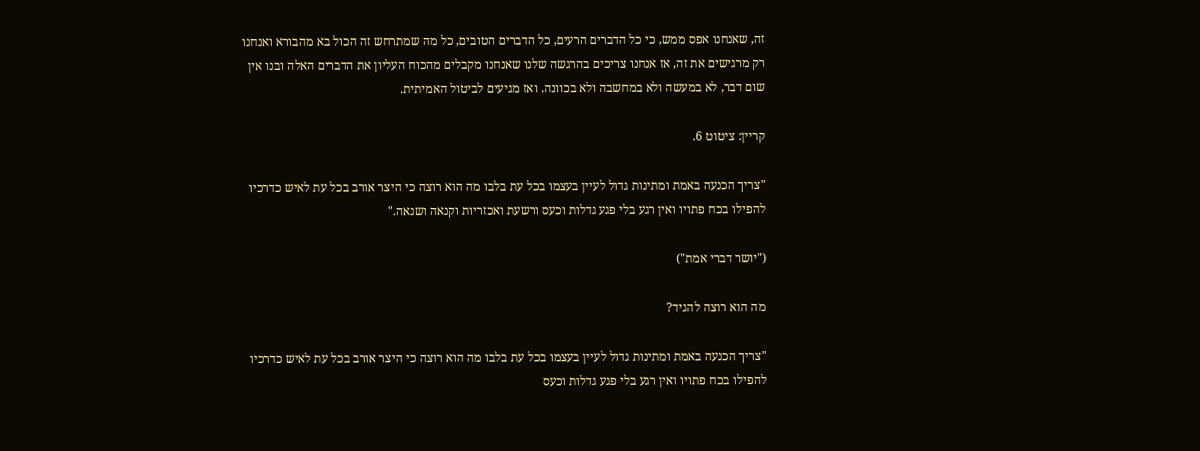זה, שאנחנו אפס ממש, כי כל הדברים הרעים, כל הדברים הטובים, כל מה שמתרחש זה הכול בא מהבורא ואנחנו רק מרגישים את זה, אז אנחנו צריכים בהרגשה שלנו שאנחנו מקבלים מהכוח העליון את הדברים האלה ובנו אין שום דבר, לא במעשה ולא במחשבה ולא בכוונה. ואז מגיעים לביטול האמיתית.

קריין: ציטוט 6.

"צריך הכנעה באמת ומתינות גדול לעיין בעצמו בכל עת בלבו מה הוא רוצה כי היצר אורב בכל עת לאיש כדרכיו להפילו בכח פתויו ואין רגע בלי פגע גדלות וכעס ורשעת ואכזריות וקנאה ושנאה."

("יושר דברי אמת")

מה הוא רוצה להגיד?

"צריך הכנעה באמת ומתינות גדול לעיין בעצמו בכל עת בלבו מה הוא רוצה כי היצר אורב בכל עת לאיש כדרכיו להפילו בכח פתויו ואין רגע בלי פגע גדלות וכעס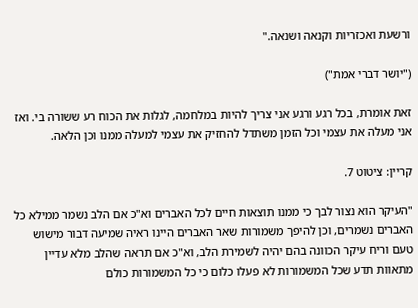ורשעת ואכזריות וקנאה ושנאה."

("יושר דברי אמת")

זאת אומרת, בכל רגע ורגע אני צריך להיות במלחמה, לגלות את הכוח רע ששורה בי. ואז אני מעלה את עצמי וכל הזמן משתדל להחזיק את עצמי למעלה ממנו וכן הלאה.

קריין: ציטוט 7.

"העיקר הוא נצור לבך כי ממנו תוצאות חיים לכל האברים וא"כ אם הלב נשמר ממילא כל האברים נשמרים, וכן להיפך משמורות שאר האברים היינו ראיה שמיעה דבור מישוש טעם וריח עיקר הכוונה בהם יהיה לשמירת הלב, וא"כ אם תראה שהלב מלא עדיין מתאוות תדע שכל המשמורות לא פעלו כלום כי כל המשמורות כולם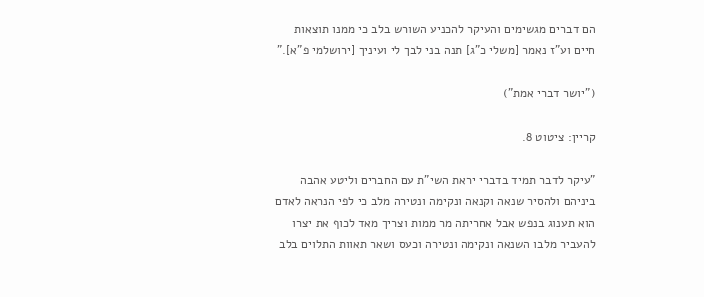הם דברים מגשימים והעיקר להכניע השורש בלב כי ממנו תוצאות חיים וע"ז נאמר [משלי כ"ג] תנה בני לבך לי ועיניך [ירושלמי פ"א]."

("יושר דברי אמת")

קריין: ציטוט 8.

"עיקר לדבר תמיד בדברי יראת השי"ת עם החברים וליטע אהבה ביניהם ולהסיר שנאה וקנאה ונקימה ונטירה מלב כי לפי הנראה לאדם הוא תענוג בנפש אבל אחריתה מר ממות וצריך מאד לכוף את יצרו להעביר מלבו השנאה ונקימה ונטירה וכעס ושאר תאוות התלוים בלב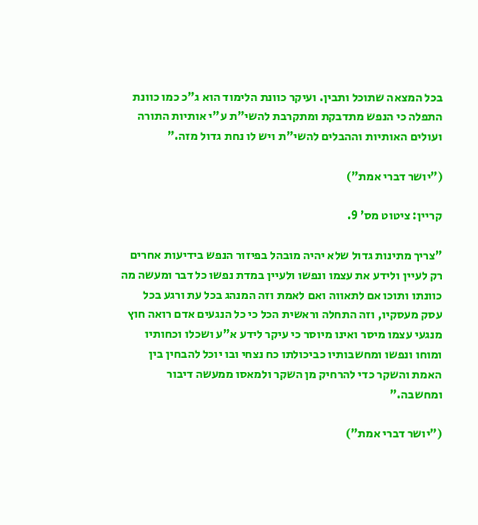בכל המצאה שתוכל ותבין. ועיקר כוונת הלימוד הוא ג"כ כמו כוונת התפלה כי הנפש מתדבקת ומתקרבת להשי"ת ע"י אותיות התורה ועולים האותיות וההבלים להשי"ת ויש לו נחת גדול מזה."

("יושר דברי אמת")

קריין: ציטוט מס' 9.

"צריך מתינות גדול שלא יהיה מובהל בפיזור הנפש בידיעות אחרים רק לעיין ולידע את עצמו ונפשו ולעיין במדת נפשו כל דבר ומעשה מה כוונתו ותוכו אם לתאווה ואם לאמת וזה המנהג בכל עת ורגע בכל עסק מעסקיו, וזה התחלה וראשית הכל כי כל הנגעים אדם רואה חוץ מנגעי עצמו מיסר ואינו מיוסר כי עיקר לידע א"ע ושכלו וכחותיו ומוחו ונפשו ומחשבותיו כביכולתו כח נצחי ובו יוכל להבחין בין האמת והשקר כדי להרחיק מן השקר ולמאסו ממעשה דיבור ומחשבה."

("יושר דברי אמת")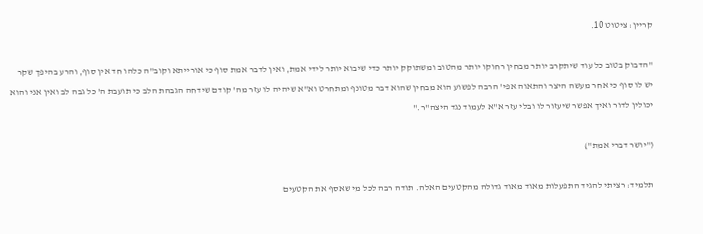קריין: ציטוט 10.

"הדבוק בטוב כל עוד שיתקרב יותר מבחין רחוקו יותר מהטוב ומשתוקק יותר כדי שיבוא יותר לידי אמת, ואין לדבר אמת סוף כי אורייתא וקוב"ה כלהו חד אין סוף, והרע בהיפך שקר יש לו סוף כי אחר מעשה היצר והתאוה אפי' הרבה לפשוע הוא מבחין שהוא דבר מטונף ומתחרט וא"א שיהיה לו עזר מה' קודם שידחה הגבהת הלב כי תועבת ה' כל גבה לב ואין אני והוא יכולין לדור ואיך אפשר שיעזור לו ובלי עזר א"א לעמוד נגד היצה"ר."

("יושר דברי אמת")

תלמיד: רציתי להגיד התפעלות מאוד מאוד גדולה מהקטעים האלה. תודה רבה לכל מי שאסף את הקטעים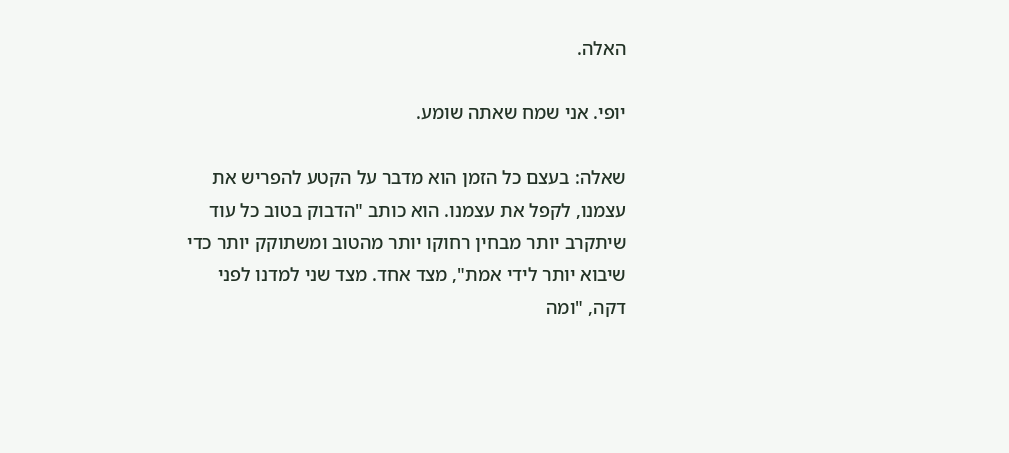האלה.

יופי. אני שמח שאתה שומע.

שאלה: בעצם כל הזמן הוא מדבר על הקטע להפריש את עצמנו, לקפל את עצמנו. הוא כותב "הדבוק בטוב כל עוד שיתקרב יותר מבחין רחוקו יותר מהטוב ומשתוקק יותר כדי שיבוא יותר לידי אמת", מצד אחד. מצד שני למדנו לפני דקה, "ומה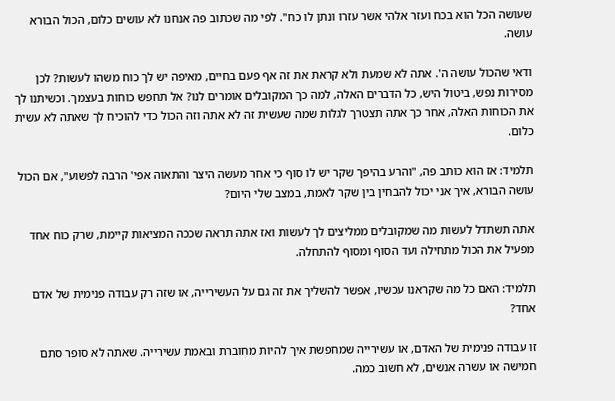שעושה הכל הוא בכח ועזר אלהי אשר עזרו ונתן לו כח". לפי מה שכתוב פה אנחנו לא עושים כלום, הכול הבורא עושה.

ודאי שהכול עושה ה'. אתה לא שמעת ולא קראת את זה אף פעם בחיים, מאיפה יש לך כוח משהו לעשות? לכן מסירות נפש, ביטול היש, כל הדברים האלה, למה כך המקובלים אומרים לנו? אל תחפש כוחות בעצמך. וכשיתנו לך את הכוחות האלה, אחר כך אתה תצטרך לגלות שמה שעשית זה לא אתה וזה הכול כדי להוכיח לך שאתה לא עשית כלום.

תלמיד: אז הוא כותב פה, "והרע בהיפך שקר יש לו סוף כי אחר מעשה היצר והתאוה אפי' הרבה לפשוע", אם הכול עושה הבורא, איך אני יכול להבחין בין שקר לאמת, במצב שלי היום?

אתה תשתדל לעשות מה שמקובלים ממליצים לך לעשות ואז אתה תראה שככה המציאות קיימת, שרק כוח אחד מפעיל את הכול מתחילה ועד הסוף ומסוף להתחלה.

תלמיד: האם כל מה שקראנו עכשיו, אפשר להשליך את זה גם על העשירייה, או שזה רק עבודה פנימית של אדם אחד?

זו עבודה פנימית של האדם, או עשירייה שמחפשת איך להיות מחוברת ובאמת עשירייה. שאתה לא סופר סתם חמישה או עשרה אנשים, לא חשוב כמה.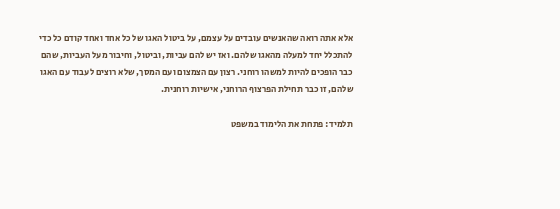אלא אתה רואה שהאנשים עובדים על עצמם, על ביטול האגו של כל אחד ואחד קודם כל כדי להתכלל יחד למעלה מהאגו שלהם. ואז יש להם עביות, וביטול, וחיבור מעל העביות, שהם כבר הופכים להיות למשהו רוחני. רצון עם הצמצום ועם המסך, שלא רוצים לעבוד עם האגו שלהם, זו כבר תחילת הפרצוף הרוחני, אישיות רוחנית.

תלמיד: פתחת את הלימוד במשפט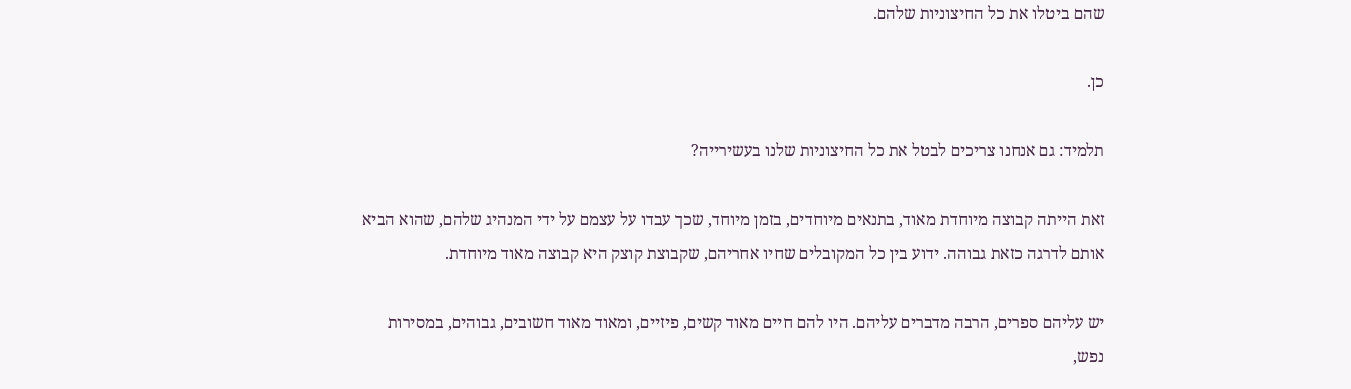שהם ביטלו את כל החיצוניות שלהם.

כן.

תלמיד: גם אנחנו צריכים לבטל את כל החיצוניות שלנו בעשירייה?

זאת הייתה קבוצה מיוחדת מאוד, בתנאים מיוחדים, בזמן מיוחד, שכך עבדו על עצמם על ידי המנהיג שלהם, שהוא הביא אותם לדרגה כזאת גבוהה. ידוע בין כל המקובלים שחיו אחריהם, שקבוצת קוצק היא קבוצה מאוד מיוחדת.

יש עליהם ספרים, הרבה מדברים עליהם. היו להם חיים מאוד קשים, פיזיים, ומאוד מאוד חשובים, גבוהים, במסירות נפש,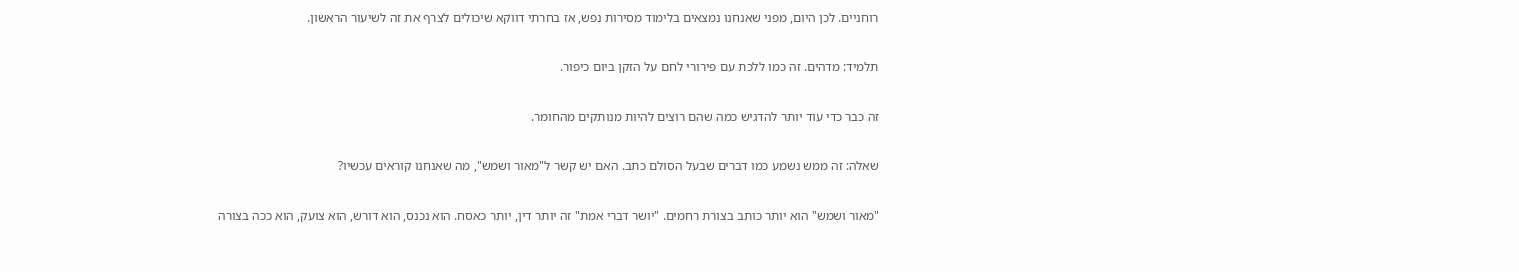רוחניים. לכן היום, מפני שאנחנו נמצאים בלימוד מסירות נפש, אז בחרתי דווקא שיכולים לצרף את זה לשיעור הראשון.

תלמיד: מדהים. זה כמו ללכת עם פירורי לחם על הזקן ביום כיפור.

זה כבר כדי עוד יותר להדגיש כמה שהם רוצים להיות מנותקים מהחומר.

שאלה: זה ממש נשמע כמו דברים שבעל הסולם כתב. האם יש קשר ל"מאור ושמש", מה שאנחנו קוראים עכשיו?

"מאור ושמש" הוא יותר כותב בצורת רחמים. "יושר דברי אמת" זה יותר דין, יותר כאסח. הוא נכנס, הוא דורש, הוא צועק, הוא ככה בצורה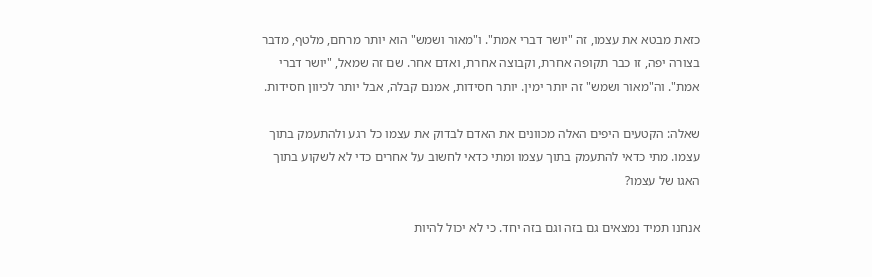כזאת מבטא את עצמו, זה "יושר דברי אמת". ו"מאור ושמש" הוא יותר מרחם, מלטף, מדבר בצורה יפה, זו כבר תקופה אחרת, וקבוצה אחרת, ואדם אחר. שם זה שמאל, "יושר דברי אמת". וה"מאור ושמש" זה יותר ימין. יותר חסידות, אמנם קבלה, אבל יותר לכיוון חסידות.

שאלה: הקטעים היפים האלה מכוונים את האדם לבדוק את עצמו כל רגע ולהתעמק בתוך עצמו. מתי כדאי להתעמק בתוך עצמו ומתי כדאי לחשוב על אחרים כדי לא לשקוע בתוך האגו של עצמו?

אנחנו תמיד נמצאים גם בזה וגם בזה יחד. כי לא יכול להיות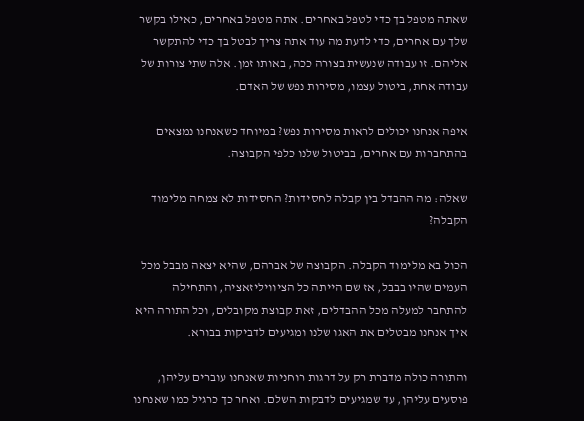שאתה מטפל בך כדי לטפל באחרים. אתה מטפל באחרים, כאילו בקשר שלך עם אחרים, כדי לדעת מה עוד אתה צריך לבטל בך כדי להתקשר אליהם. זו עבודה שנעשית בצורה ככה, באותו זמן. אלה שתי צורות של עבודה אחת, ביטול עצמו, מסירות נפש של האדם.

איפה אנחנו יכולים לראות מסירות נפש? במיוחד כשאנחנו נמצאים בהתחברות עם אחרים, בביטול שלנו כלפי הקבוצה.

שאלה: מה ההבדל בין קבלה לחסידות? החסידות לא צמחה מלימוד הקבלה?

הכול בא מלימוד הקבלה. הקבוצה של אברהם, שהיא יצאה מבבל מכל העמים שהיו בבבל, אז שם הייתה כל הציוויליזאציה, והתחילה להתחבר למעלה מכל ההבדלים, זאת קבוצת מקובלים, וכל התורה היא איך אנחנו מבטלים את האגו שלנו ומגיעים לדביקות בבורא.

והתורה כולה מדברת רק על דרגות רוחניות שאנחנו עוברים עליהן, פוסעים עליהן, עד שמגיעים לדבקות השלם. ואחר כך כרגיל כמו שאנחנו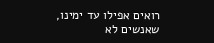רואים אפילו עד ימינו, שאנשים לא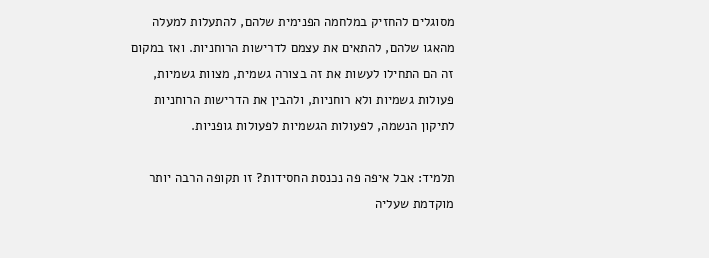מסוגלים להחזיק במלחמה הפנימית שלהם, להתעלות למעלה מהאגו שלהם, להתאים את עצמם לדרישות הרוחניות. ואז במקום זה הם התחילו לעשות את זה בצורה גשמית, מצוות גשמיות, פעולות גשמיות ולא רוחניות, ולהבין את הדרישות הרוחניות לתיקון הנשמה, לפעולות הגשמיות לפעולות גופניות.

תלמיד: אבל איפה פה נכנסת החסידות? זו תקופה הרבה יותר מוקדמת שעליה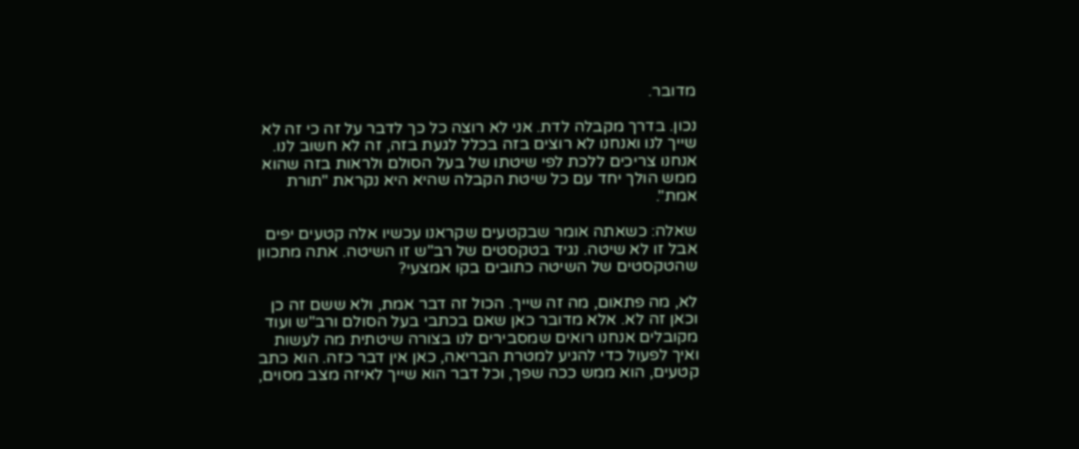מדובר.

נכון. בדרך מקבלה לדת. אני לא רוצה כל כך לדבר על זה כי זה לא שייך לנו ואנחנו לא רוצים בזה בכלל לגעת בזה, זה לא חשוב לנו. אנחנו צריכים ללכת לפי שיטתו של בעל הסולם ולראות בזה שהוא ממש הולך יחד עם כל שיטת הקבלה שהיא היא נקראת "תורת אמת".

שאלה: כשאתה אומר שבקטעים שקראנו עכשיו אלה קטעים יפים אבל זו לא שיטה. נגיד בטקסטים של רב"ש זו השיטה. אתה מתכוון שהטקסטים של השיטה כתובים בקו אמצעי?

לא, מה פתאום, מה זה שייך. הכול זה דבר אמת, ולא ששם זה כן וכאן זה לא. אלא מדובר כאן שאם בכתבי בעל הסולם ורב"ש ועוד מקובלים אנחנו רואים שמסבירים לנו בצורה שיטתית מה לעשות ואיך לפעול כדי להגיע למטרת הבריאה, כאן אין דבר כזה. הוא כתב קטעים, הוא ממש ככה שפך, וכל דבר הוא שייך לאיזה מצב מסוים,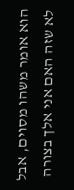הוא אומר משהו מסוים, אבל לא שזה האם אני אלך בצורה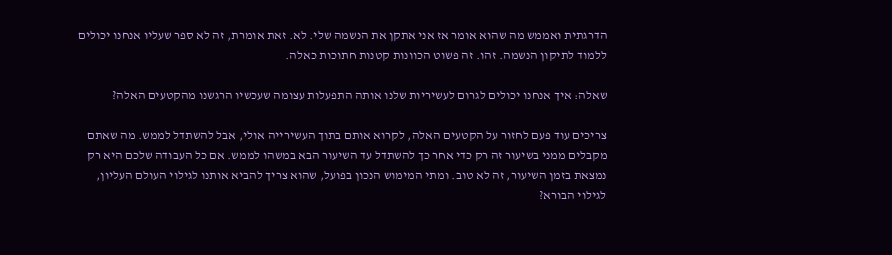הדרגתית ואממש מה שהוא אומר אז אני אתקן את הנשמה שלי. לא. זאת אומרת, זה לא ספר שעליו אנחנו יכולים ללמוד לתיקון הנשמה. זהו. זה פשוט הכוונות קטנות חתוכות כאלה.

שאלה: איך אנחנו יכולים לגרום לעשיריות שלנו אותה התפעלות עצומה שעכשיו הרגשנו מהקטעים האלה?

צריכים עוד פעם לחזור על הקטעים האלה, לקרוא אותם בתוך העשירייה אולי, אבל להשתדל לממש. מה שאתם מקבלים ממני בשיעור זה רק כדי אחר כך להשתדל עד השיעור הבא במשהו לממש. אם כל העבודה שלכם היא רק נמצאת בזמן השיעור, זה לא טוב. ומתי המימוש הנכון בפועל, שהוא צריך להביא אותנו לגילוי העולם העליון, לגילוי הבורא?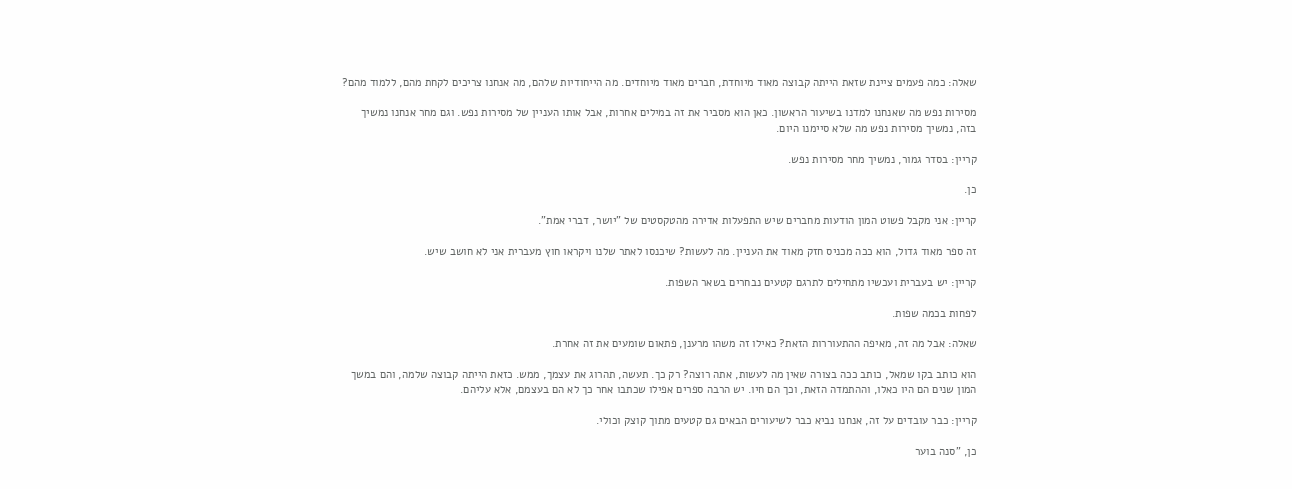שאלה: כמה פעמים ציינת שזאת הייתה קבוצה מאוד מיוחדת, חברים מאוד מיוחדים. מה הייחודיות שלהם, מה אנחנו צריכים לקחת מהם, ללמוד מהם?

מסירות נפש מה שאנחנו למדנו בשיעור הראשון. כאן הוא מסביר את זה במילים אחרות, אבל אותו העניין של מסירות נפש. וגם מחר אנחנו נמשיך בזה, נמשיך מסירות נפש מה שלא סיימנו היום.

קריין: בסדר גמור, נמשיך מחר מסירות נפש.

כן.

קריין: אני מקבל פשוט המון הודעות מחברים שיש התפעלות אדירה מהטקסטים של "יושר, דברי אמת".

זה ספר מאוד גדול, הוא ככה מכניס חזק מאוד את העניין. מה לעשות? שיכנסו לאתר שלנו ויקראו חוץ מעברית אני לא חושב שיש.

קריין: יש בעברית ועכשיו מתחילים לתרגם קטעים נבחרים בשאר השפות.

לפחות בכמה שפות.

שאלה: אבל מה זה, מאיפה ההתעוררות הזאת? כאילו זה משהו מרענן, פתאום שומעים את זה אחרת.

הוא כותב בקו שמאל, כותב ככה בצורה שאין מה לעשות, אתה רוצה? רק כך. תעשה, תהרוג את עצמך, ממש. כזאת הייתה קבוצה שלמה, והם במשך המון שנים הם היו כאלו, וההתמדה הזאת, וכך הם חיו. יש הרבה ספרים אפילו שכתבו אחר כך לא הם בעצמם, אלא עליהם.

קריין: כבר עובדים על זה, אנחנו נביא כבר לשיעורים הבאים גם קטעים מתוך קוצק וכולי.

כן, "סנה בוער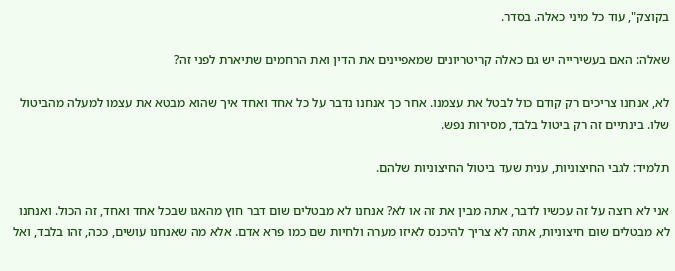בקוצק", עוד כל מיני כאלה. בסדר.

שאלה: האם בעשירייה יש גם כאלה קריטריונים שמאפיינים את הדין ואת הרחמים שתיארת לפני זה?

לא, אנחנו צריכים רק קודם כול לבטל את עצמנו. אחר כך אנחנו נדבר על כל אחד ואחד איך שהוא מבטא את עצמו למעלה מהביטול שלו. בינתיים זה רק ביטול בלבד, מסירות נפש.

תלמיד: לגבי החיצוניות, ענית שעד ביטול החיצוניות שלהם.

אני לא רוצה על זה עכשיו לדבר, אתה מבין את זה או לא? אנחנו לא מבטלים שום דבר חוץ מהאגו שבכל אחד ואחד, זה הכול. ואנחנו לא מבטלים שום חיצוניות, אתה לא צריך להיכנס לאיזו מערה ולחיות שם כמו פרא אדם. אלא מה שאנחנו עושים, ככה, זהו בלבד, ואל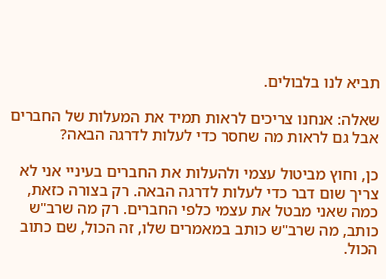תביא לנו בלבולים.

שאלה: אנחנו צריכים לראות תמיד את המעלות של החברים אבל גם לראות מה שחסר כדי לעלות לדרגה הבאה?

כן, וחוץ מביטול עצמי ולהעלות את החברים בעיניי אני לא צריך שום דבר כדי לעלות לדרגה הבאה. רק בצורה כזאת, כמה שאני מבטל את עצמי כלפי החברים. רק מה שרב"ש כותב, מה שרב"ש כותב במאמרים שלו, זה הכול, שם כתוב הכול.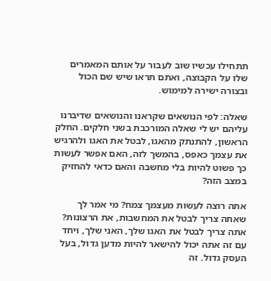תתחילו עכשיו שוב לעבור על אותם המאמרים שלו על הקבוצה, ואתם תראו שיש שם הכול ובצורה ישירה למימוש.

שאלה: לפי הנושאים שקראנו והנושאים שדיברנו עליהם יש לי שאלה המורכבת בשני חלקים. החלק הראשון, להתנתק מהאגו, לבטל את האגו ולהרגיש את עצמך כאפס, בהמשך לזה, האם אפשר לעשות כך פשוט להיות בלי מחשבה והאם כדאי להחזיק במצב הזה?

אתה רוצה לעשות מעצמך צמח? מי אמר לך שאתה צריך לבטל את המחשבות, את הרצונות? אתה צריך לבטל את האגו שלך, האני שלך, ויחד עם זה אתה יכול להישאר להיות מדען גדול, בעל העסק גדול. זה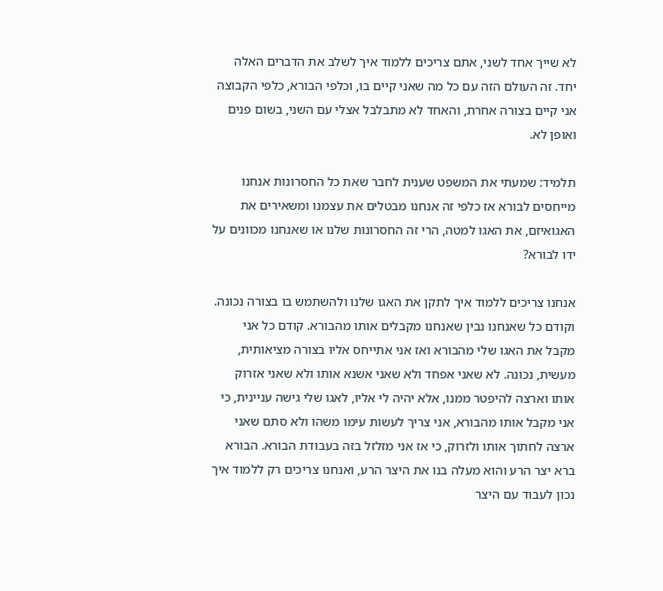לא שייך אחד לשני, אתם צריכים ללמוד איך לשלב את הדברים האלה יחד. זה העולם הזה עם כל מה שאני קיים בו, וכלפי הבורא, כלפי הקבוצה אני קיים בצורה אחרת, והאחד לא מתבלבל אצלי עם השני, בשום פנים ואופן לא.

תלמיד: שמעתי את המשפט שענית לחבר שאת כל החסרונות אנחנו מייחסים לבורא אז כלפי זה אנחנו מבטלים את עצמנו ומשאירים את האגואיזם, את האגו למטה, הרי זה החסרונות שלנו או שאנחנו מכוונים על ידו לבורא?

אנחנו צריכים ללמוד איך לתקן את האגו שלנו ולהשתמש בו בצורה נכונה. וקודם כל שאנחנו נבין שאנחנו מקבלים אותו מהבורא. קודם כל אני מקבל את האגו שלי מהבורא ואז אני אתייחס אליו בצורה מציאותית, מעשית, נכונה. לא שאני אפחד ולא שאני אשנא אותו ולא שאני אזרוק אותו וארצה להיפטר ממנו, אלא יהיה לי אליו, לאגו שלי גישה עניינית, כי אני מקבל אותו מהבורא, אני צריך לעשות עימו משהו ולא סתם שאני ארצה לחתוך אותו ולזרוק, כי אז אני מזלזל בזה בעבודת הבורא. הבורא ברא יצר הרע והוא מעלה בנו את היצר הרע, ואנחנו צריכים רק ללמוד איך נכון לעבוד עם היצר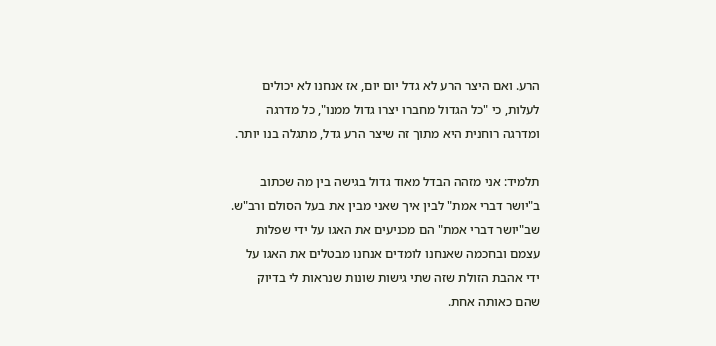הרע. ואם היצר הרע לא גדל יום יום, אז אנחנו לא יכולים לעלות, כי "כל הגדול מחברו יצרו גדול ממנו", כל מדרגה ומדרגה רוחנית היא מתוך זה שיצר הרע גדל, מתגלה בנו יותר.

תלמיד: אני מזהה הבדל מאוד גדול בגישה בין מה שכתוב ב"יושר דברי אמת" לבין איך שאני מבין את בעל הסולם ורב"ש. שב"יושר דברי אמת" הם מכניעים את האגו על ידי שפלות עצמם ובחכמה שאנחנו לומדים אנחנו מבטלים את האגו על ידי אהבת הזולת שזה שתי גישות שונות שנראות לי בדיוק שהם כאותה אחת.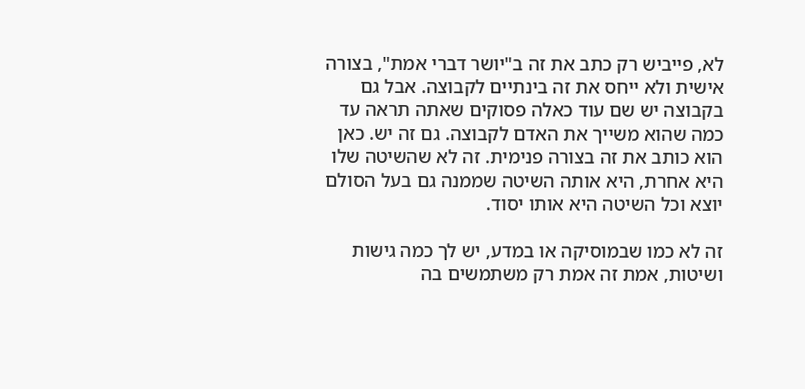לא, פייביש רק כתב את זה ב"יושר דברי אמת", בצורה אישית ולא ייחס את זה בינתיים לקבוצה. אבל גם בקבוצה יש שם עוד כאלה פסוקים שאתה תראה עד כמה שהוא משייך את האדם לקבוצה. גם זה יש. כאן הוא כותב את זה בצורה פנימית. זה לא שהשיטה שלו היא אחרת, היא אותה השיטה שממנה גם בעל הסולם יוצא וכל השיטה היא אותו יסוד.

זה לא כמו שבמוסיקה או במדע, יש לך כמה גישות ושיטות, אמת זה אמת רק משתמשים בה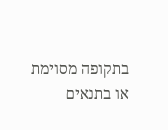בתקופה מסוימת או בתנאים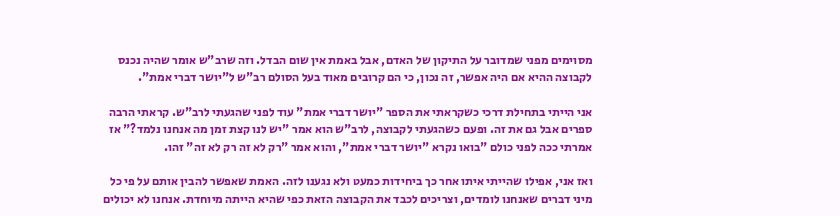מסוימים מפני שמדובר על התיקון של האדם, אבל באמת אין שום הבדל. וזה שרב"ש אומר שהיה נכנס לקבוצה ההיא אם היה אפשר, זה נכון, כי הם קרובים מאוד בעל הסולם רב"ש ל"יושר דברי אמת".

אני הייתי בתחילת דרכי כשקראתי את הספר "יושר דברי אמת" עוד לפני שהגעתי לרב"ש. קראתי הרבה ספרים אבל גם את זה. ופעם כשהגעתי לקבוצה, לרב"ש הוא אמר "יש לנו קצת זמן מה אנחנו נלמד?" אז אמרתי ככה לפני כולם "בואו נקרא "יושר דברי אמת", והוא אמר "רק לא זה רק לא זה" זהו.

ואז אני, אפילו שהייתי איתו אחר כך ביחידות כמעט ולא נגענו לזה. האמת שאפשר להבין אותם על פי כל מיני דברים שאנחנו לומדים, וצריכים לכבד את הקבוצה הזאת כפי שהיא הייתה מיוחדת. אנחנו לא יכולים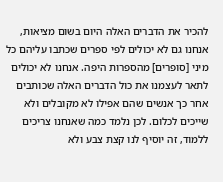להכיר את הדברים האלה היום בשום מציאות, אנחנו גם לא יכולים לפי ספרים שכתבו עליהם כל מיני [סופרים] מהספרות היפה. אנחנו לא יכולים לתאר לעצמנו את כול הדברים האלה שכותבים אחר כך אנשים שהם אפילו לא מקובלים ולא שייכים לכלום. לכן נלמד כמה שאנחנו צריכים ללמוד, זה יוסיף לנו קצת צבע ולא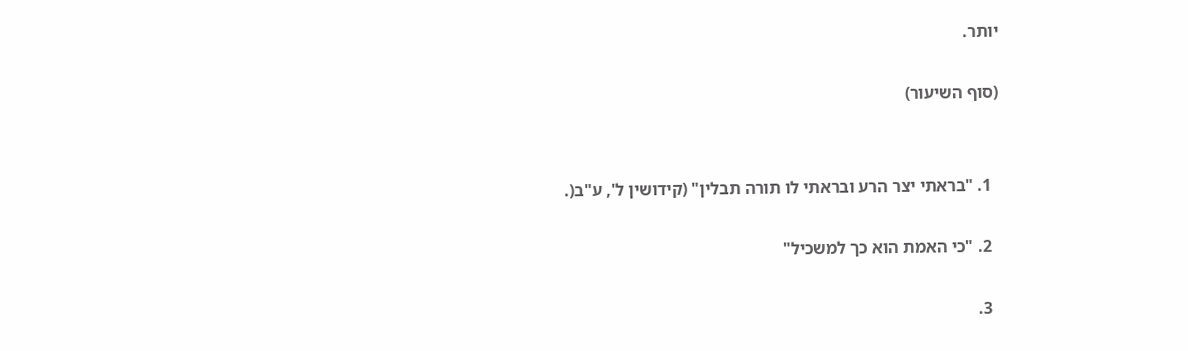יותר.

(סוף השיעור)


  1. "בראתי יצר הרע ובראתי לו תורה תבלין" (קידושין ל', ע"ב(.

  2. "כי האמת הוא כך למשכיל"

  3.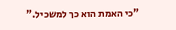"כי האמת הוא כך למשכיל."